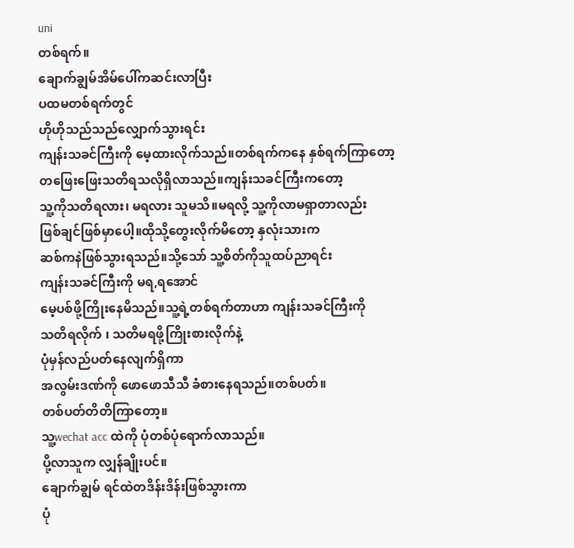uni
တစ်ရက်။
ချောက်ချွမ်အိမ်ပေါ်ကဆင်းလာပြီး
ပထမတစ်ရက်တွင်
ဟိုဟိုသည်သည်လျှောက်သွားရင်း
ကျန်းသခင်ကြီးကို မေ့ထားလိုက်သည်။တစ်ရက်ကနေ နှစ်ရက်ကြာတော့
တဖြေးဖြေးသတိရသလိုရှိလာသည်။ကျန်းသခင်ကြီးကတော့
သူ့ကိုသတိရလား၊ မရလား သူမသိ။မရလို့ သူ့ကိုလာမရှာတာလည်း
ဖြစ်ချင်ဖြစ်မှာပေါ့။ထိုသို့တွေးလိုက်မိတော့ နှလုံးသားက
ဆစ်ကနဲဖြစ်သွားရသည်။သို့သော် သူ့စိတ်ကိုသူထပ်ညာရင်း
ကျန်းသခင်ကြီးကို မရ,ရအောင်
မေ့ပစ်ဖို့ကြိုးနေမိသည်။သူ့ရဲ့တစ်ရက်တာဟာ ကျန်းသခင်ကြီးကို
သတိရလိုက် ၊ သတိမရဖို့ကြိုးစားလိုက်နဲ့
ပုံမှန်လည်ပတ်နေလျက်ရှိကာ
အလွမ်းဒဏ်ကို ဖောဖောသီသီ ခံစားနေရသည်။တစ်ပတ်။
တစ်ပတ်တိတိကြာတော့။
သူ့wechat acc ထဲကို ပုံတစ်ပုံရောက်လာသည်။
ပို့လာသူက လျှန်ချိုးပင်။
ချောက်ချွမ် ရင်ထဲတဒိန်းဒိန်းဖြစ်သွားကာ
ပုံ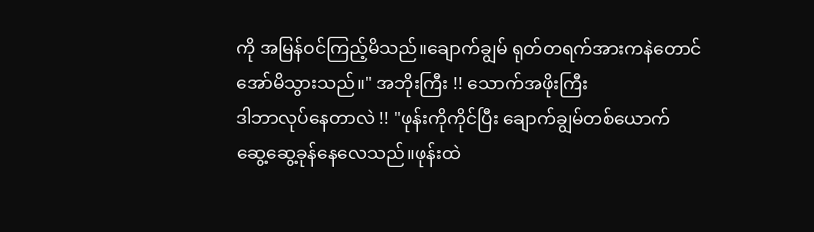ကို အမြန်ဝင်ကြည့်မိသည်။ချောက်ချွမ် ရုတ်တရက်အားကနဲတောင်
အော်မိသွားသည်။" အဘိုးကြီး !! သောက်အဖိုးကြီး
ဒါဘာလုပ်နေတာလဲ !! "ဖုန်းကိုကိုင်ပြီး ချောက်ချွမ်တစ်ယောက်
ဆွေ့ဆွေ့ခုန်နေလေသည်။ဖုန်းထဲ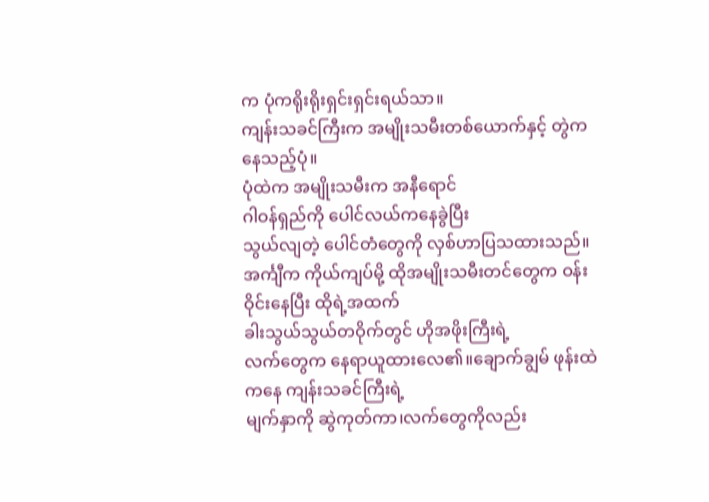က ပုံကရိုးရိုးရှင်းရှင်းရယ်သာ။
ကျန်းသခင်ကြီးက အမျိုးသမီးတစ်ယောက်နှင့် တွဲကနေသည့်ပုံ။
ပုံထဲက အမျိုးသမီးက အနီရောင်
ဂါဝန်ရှည်ကို ပေါင်လယ်ကနေခွဲပြီး
သွယ်လျတဲ့ ပေါင်တံတွေကို လှစ်ဟာပြသထားသည်။အင်္ကျီက ကိုယ်ကျပ်မို့ ထိုအမျိုးသမီးတင်တွေက ဝန်းဝိုင်းနေပြီး ထိုရဲ့အထက်
ခါးသွယ်သွယ်တဝိုက်တွင် ဟိုအဖိုးကြီးရဲ့
လက်တွေက နေရာယူထားလေ၏။ချောက်ချွမ် ဖုန်းထဲကနေ ကျန်းသခင်ကြီးရဲ့
မျက်နှာကို ဆွဲကုတ်ကာ၊လက်တွေကိုလည်း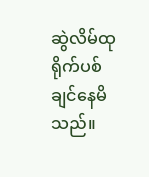ဆွဲလိမ်ထုရိုက်ပစ်ချင်နေမိသည်။